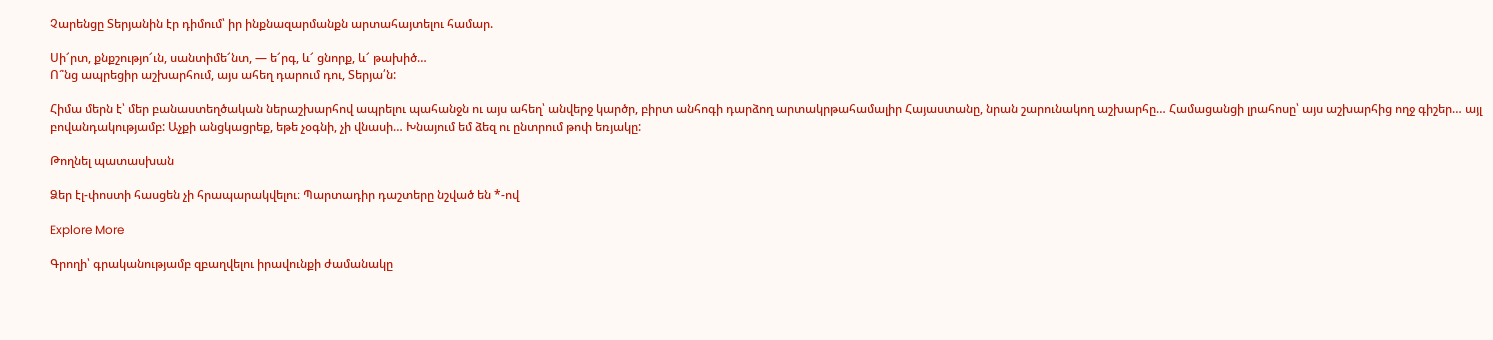Չարենցը Տերյանին էր դիմում՝ իր ինքնազարմանքն արտահայտելու համար.

Սի՜րտ, քնքշությո՜ւն, սանտիմե՜նտ, — ե՜րգ, և՜ ցնորք, և՜ թախիծ…
Ո՞նց ապրեցիր աշխարհում, այս ահեղ դարում դու, Տերյա՛ն:

Հիմա մերն է՝ մեր բանաստեղծական ներաշխարհով ապրելու պահանջն ու այս ահեղ՝ անվերջ կարծր, բիրտ անհոգի դարձող արտակրթահամալիր Հայաստանը, նրան շարունակող աշխարհը… Համացանցի լրահոսը՝ այս աշխարհից ողջ գիշեր… այլ բովանդակությամբ: Աչքի անցկացրեք, եթե չօգնի, չի վնասի… Խնայում եմ ձեզ ու ընտրում թոփ եռյակը:

Թողնել պատասխան

Ձեր էլ-փոստի հասցեն չի հրապարակվելու։ Պարտադիր դաշտերը նշված են *-ով

Explore More

Գրողի՝ գրականությամբ զբաղվելու իրավունքի ժամանակը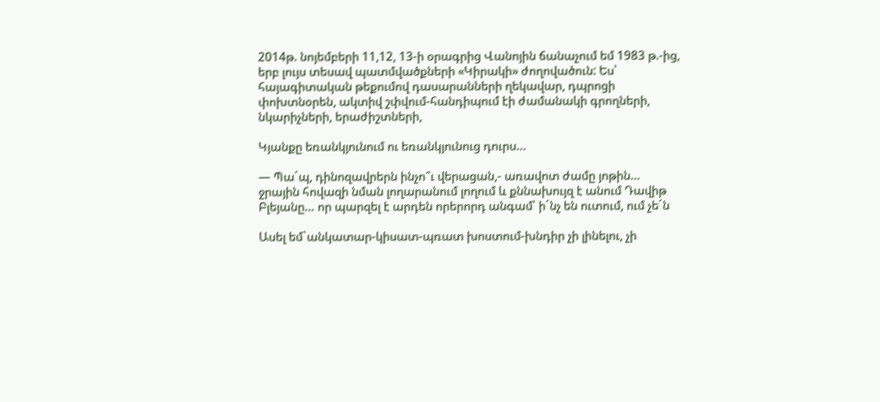2014թ. նոյեմբերի 11,12, 13-ի օրագրից Վանոյին ճանաչում եմ 1983 թ.-ից, երբ լույս տեսավ պատմվածքների «Կիրակի» ժողովածուն: Ես՝ հայագիտական թեքումով դասարանների ղեկավար, դպրոցի փոխտնօրեն, ակտիվ շփվում-հանդիպում էի ժամանակի գրողների, նկարիչների, երաժիշտների,

Կյանքը եռանկյունում ու եռանկյունուց դուրս…

— Պաˊպ, դինոզավրերն ինչո՞ւ վերացան,- առավոտ ժամը յոթին… ջրային հովազի նման լողարանում լողում և քննախույզ է անում Դավիթ Բլեյանը… որ պարզել է արդեն որերորդ անգամ՝ իˊնչ են ուտում, ում չեˊն

Ասել եմ`անկատար-կիսատ-պռատ խոստում-խնդիր չի լինելու, չի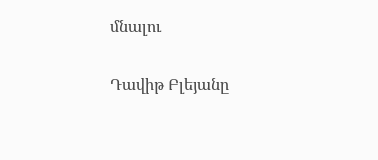մնալու

Դավիթ Բլեյանը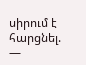սիրում է հարցնել. —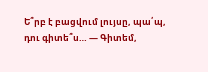Ե՞րբ է բացվում լույսը, պա՛պ, դու գիտե՞ս… — Գիտեմ,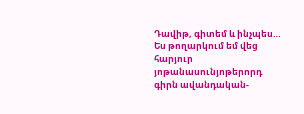Դավիթ, գիտեմ և ինչպես… Ես թողարկում եմ վեց հարյուր յոթանասունյոթերորդ գիրն ավանդական-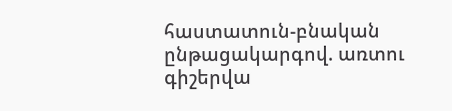հաստատուն-բնական ընթացակարգով. առտու գիշերվա